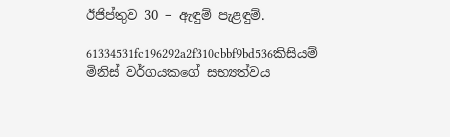ඊජිප්තුව 30 – ඇඳුම් පැළඳුම්.

61334531fc196292a2f310cbbf9bd536කිසියම් මිනිස් වර්ගයකගේ සභ්‍යත්වය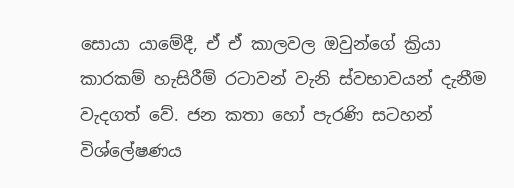සොයා යාමේදී, ඒ ඒ කාලවල ඔවුන්ගේ ක්‍රියා කාරකම් හැසිරීම් රටාවන් වැනි ස්වභාවයන් දැනීම වැදගත් වේ. ජන කතා හෝ පැරණි සටහන් විශ්ලේෂණය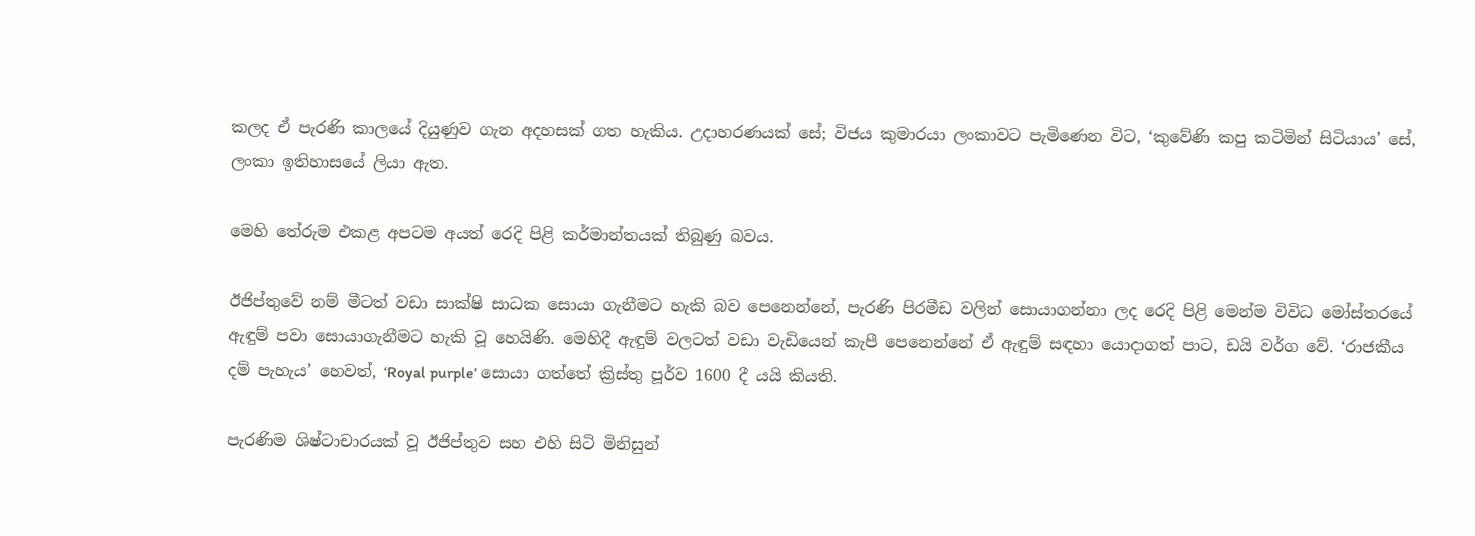කලද ඒ පැරණි කාලයේ දියුණුව ගැන අදහසක් ගත හැකිය. උදාහරණයක් සේ; විජය කුමාරයා ලංකාවට පැමිණෙන විට, ‘කුවේණි කපු කටිමින් සිටියාය’ සේ, ලංකා ඉතිහාසයේ ලියා ඇත.

මෙහි තේරුම එකළ අපටම අයත් රෙදි පිළි කර්මාන්තයක් තිබුණු බවය.

ඊජිප්තුවේ නම් මීටත් වඩා සාක්ෂි සාධක සොයා ගැනීමට හැකි බව පෙනෙන්නේ, පැරණි පිරමීඩ වලින් සොයාගන්නා ලද රෙදි පිළි මෙන්ම විවිධ මෝස්තරයේ ඇඳුම් පවා සොයාගැනීමට හැකි වූ හෙයිණි. මෙහිදී ඇඳුම් වලටත් වඩා වැඩියෙන් කැපී පෙනෙන්නේ ඒ ඇඳුම් සඳහා යොදාගත් පාට, ඩයි වර්ග වේ. ‘රාජකීය දම් පැහැය’ හෙවත්, ‘Royal purple’ සොයා ගත්තේ ක්‍රිස්තු පූර්ව 1600 දී යයි කියති.

පැරණිම ශිෂ්ටාචාරයක් වූ ඊජිප්තුව සහ එහි සිටි මිනිසුන්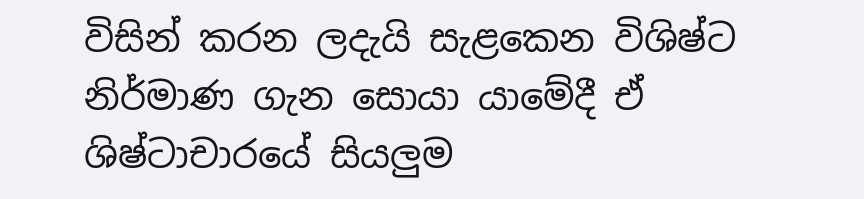විසින් කරන ලදැයි සැළකෙන විශිෂ්ට නිර්මාණ ගැන සොයා යාමේදී ඒ ශිෂ්ටාචාරයේ සියලුම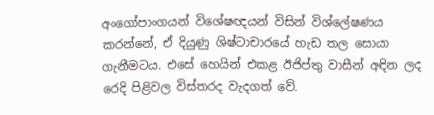අංගෝපාංගයන් විශේෂඥයන් විසින් විශ්ලේෂණය කරන්නේ, ඒ දියුණු ශිෂ්ටාචාරයේ හැඩ තල සොයා ගැනීමටය. එසේ හෙයින් එකළ ඊජිප්තු වාසීන් අඳින ලද රෙදි පිළිවල විස්තරද වැදගත් වේ.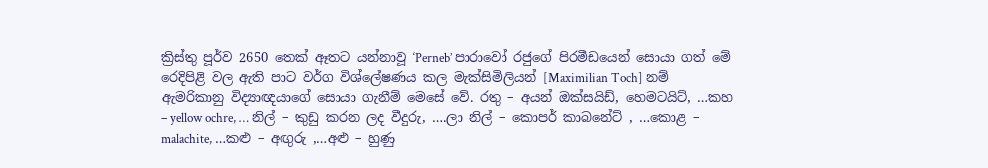ක්‍රිස්තු පූර්ව 2650 තෙක් ඈතට යන්නාවූ ‘Perneb’ පාරාවෝ රජුගේ පිරමීඩයෙන් සොයා ගත් මේ රෙදිපිළි වල ඇති පාට වර්ග විශ්ලේෂණය කල මැක්සිමිලියන් [Maximilian Toch] නම් ඇමරිකානු විද්‍යාඥයාගේ සොයා ගැනීම් මෙසේ වේ. රතු – අයන් ඔක්සයිඩ්, හෙමටයිට්, …කහ – yellow ochre, … නිල් – කුඩු කරන ලද වීදුරු, ….ලා නිල් – කොපර් කාබනේට් , …කොළ – malachite, …කළු – අඟුරු ,…අළු – හුණු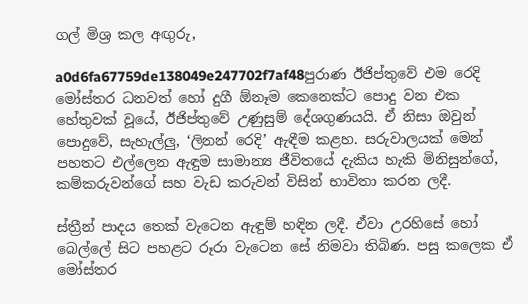ගල් මිශ්‍ර කල අඟුරු,

a0d6fa67759de138049e247702f7af48පුරාණ ඊජිප්තුවේ එම රෙදි මෝස්‌තර ධනවත් හෝ දුගී ඕනෑම කෙනෙක්ට පොදු වන එක හේතුවක් වූයේ, ඊජිප්තුවේ උණුසුම් දේශගුණයයි. ඒ නිසා ඔවුන් පොදුවේ, සැහැල්ලු, ‘ලිනන් රෙදි’ ඇඳීම කළහ. සරුවාලයක් මෙන් පහතට එල්ලෙන ඇඳුම සාමාන්‍ය ජීවිතයේ දැකිය හැකි මිනිසුන්ගේ, කම්කරුවන්ගේ සහ වැඩ කරුවන් විසින් භාවිතා කරන ලදී.

ස්ත්‍රීන් පාදය තෙක් වැටෙන ඇඳුම් හඳින ලදී. ඒවා උරහිසේ හෝ බෙල්ලේ සිට පහළට රූරා වැටෙන සේ නිමවා තිබිණ. පසු කලෙක ඒ මෝස්‌තර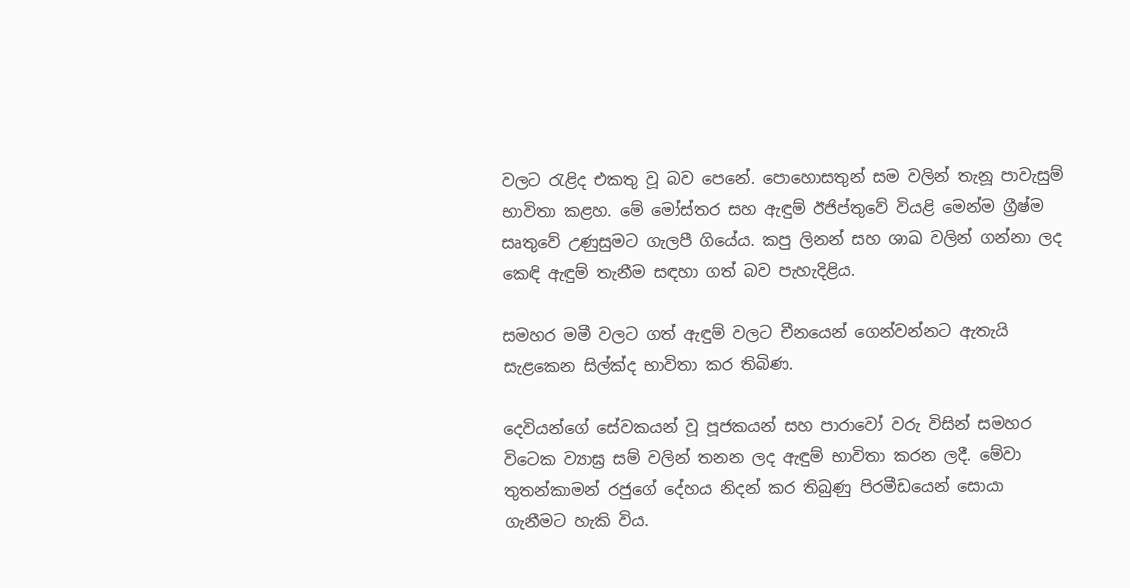වලට රැළිද එකතු වූ බව පෙනේ. පොහොසතුන් සම වලින් තැනූ පාවැසුම් භාවිතා කළහ. මේ මෝස්‌තර සහ ඇඳුම් ඊජිප්තුවේ වියළි මෙන්ම ග්‍රීෂ්ම සෘතුවේ උණුසුමට ගැලපී ගියේය. කපු ලිනන් සහ ශාඛ වලින් ගන්නා ලද කෙඳි ඇඳුම් තැනීම සඳහා ගත් බව පැහැදිළිය.

සමහර මමී වලට ගත් ඇඳුම් වලට චීනයෙන් ගෙන්වන්නට ඇතැයි සැළකෙන සිල්ක්ද භාවිතා කර තිබිණ.

දෙවියන්ගේ සේවකයන් වූ පූජකයන් සහ පාරාවෝ වරු විසින් සමහර විටෙක ව්‍යාඝ්‍ර සම් වලින් තනන ලද ඇඳුම් භාවිතා කරන ලදී. මේවා තුතන්කාමන් රජුගේ දේහය නිදන් කර තිබුණු පිරමීඩයෙන් සොයා ගැනීමට හැකි විය.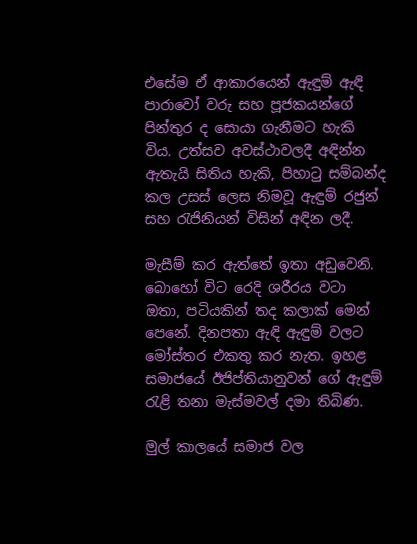එසේම ඒ ආකාරයෙන් ඇඳුම් ඇඳි පාරාවෝ වරු සහ පූජකයන්ගේ පින්තුර ද සොයා ගැනීමට හැකි විය. උත්සව අවස්ථාවලදී අඳින්න ඇතැයි සිතිය හැකි, පිහාටු සම්බන්ද කල උසස් ලෙස නිමවූ ඇඳුම් රජුන් සහ රැජිනියන් විසින් අඳින ලදී.

මැසීම් කර ඇත්තේ ඉතා අඩුවෙනි. බොහෝ විට රෙදි ශරීරය වටා ඔතා, පටියකින් තද කලාක් මෙන් පෙනේ. දිනපතා ඇඳි ඇඳුම් වලට මෝස්‌තර එකතු කර නැත. ඉහළ සමාජයේ ඊජිප්තියානුවන් ගේ ඇඳුම් රැළි තනා මැස්මවල් දමා තිබිණ.

මුල් කාලයේ සමාජ වල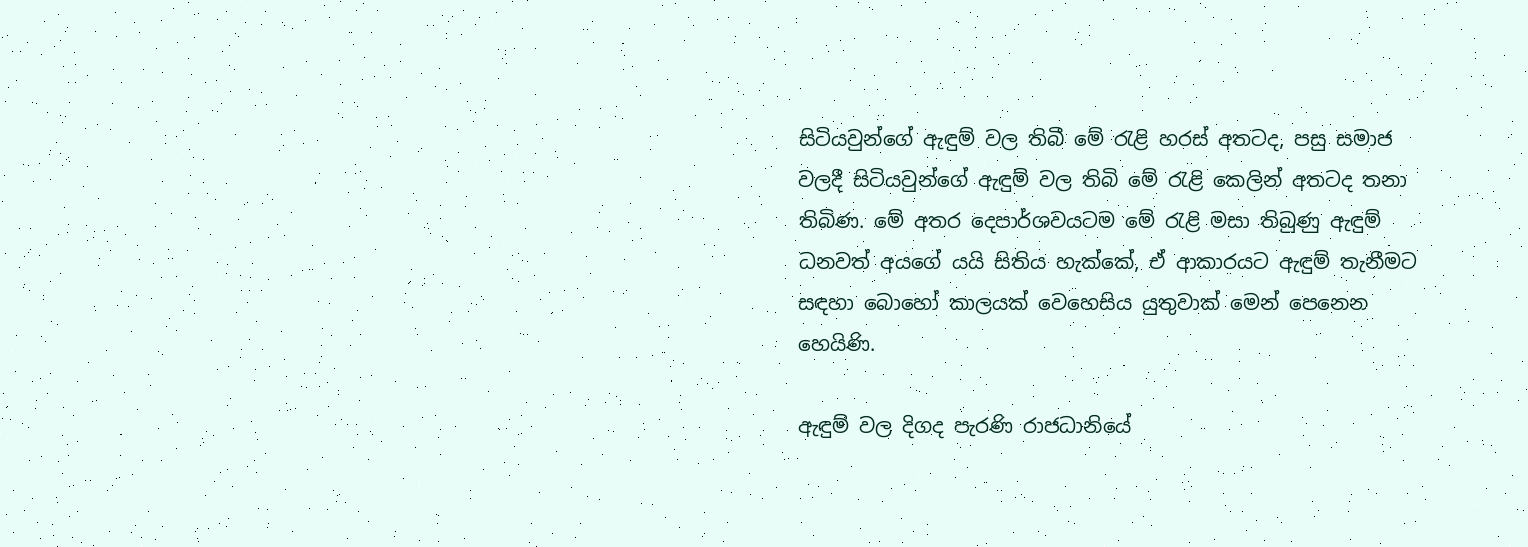සිටියවුන්ගේ ඇඳුම් වල තිබී මේ රැළි හරස් අතටද, පසු සමාජ වලදී සිටියවුන්ගේ ඇඳුම් වල තිබි මේ රැළි කෙලින් අතටද තනා තිබිණ. මේ අතර දෙපාර්ශවයටම මේ රැළි මසා තිබුණු ඇඳුම් ධනවත් අයගේ යයි සිතිය හැක්කේ, ඒ ආකාරයට ඇඳුම් තැනීමට සඳහා බොහෝ කාලයක් වෙහෙසිය යුතුවාක් මෙන් පෙනෙන හෙයිණි.

ඇඳුම් වල දිගද පැරණි රාජධානියේ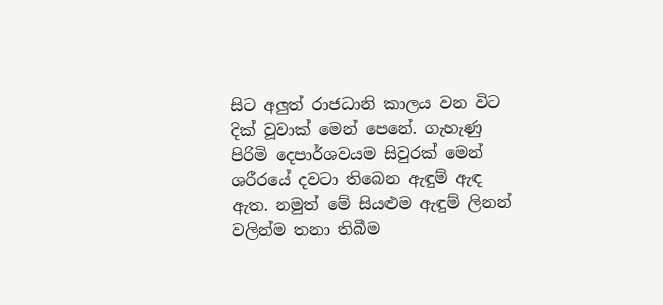සිට අලුත් රාජධානි කාලය වන විට දික් වූවාක් මෙන් පෙනේ. ගැහැණු පිරිමි දෙපාර්ශවයම සිවුරක් මෙන් ශරීරයේ දවටා තිබෙන ඇඳුම් ඇඳ ඇත. නමුත් මේ සියළුම ඇඳුම් ලිනන් වලින්ම තනා තිබීම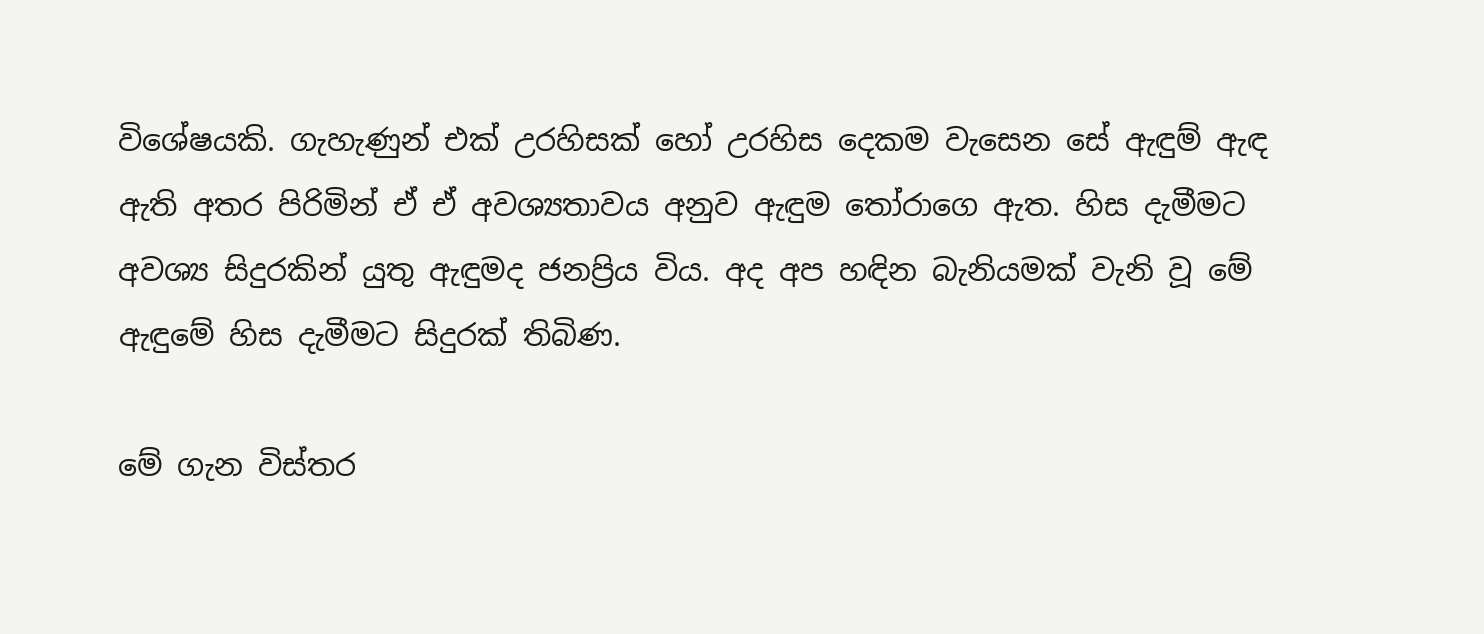විශේෂයකි. ගැහැණුන් එක් උරහිසක් හෝ උරහිස දෙකම වැසෙන සේ ඇඳුම් ඇඳ ඇති අතර පිරිමින් ඒ ඒ අවශ්‍යතාවය අනුව ඇඳුම තෝරාගෙ ඇත. හිස දැමීමට අවශ්‍ය සිදුරකින් යුතු ඇඳුමද ජනප්‍රිය විය. අද අප හඳින බැනියමක් වැනි වූ මේ ඇඳුමේ හිස දැමීමට සිදුරක් තිබිණ.

මේ ගැන විස්තර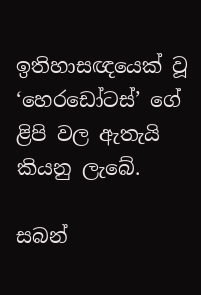ඉතිහාසඥයෙක් වූ ‘හෙරඩෝටස්’ ගේ ළිපි වල ඇතැයි කියනු ලැබේ.

සබන්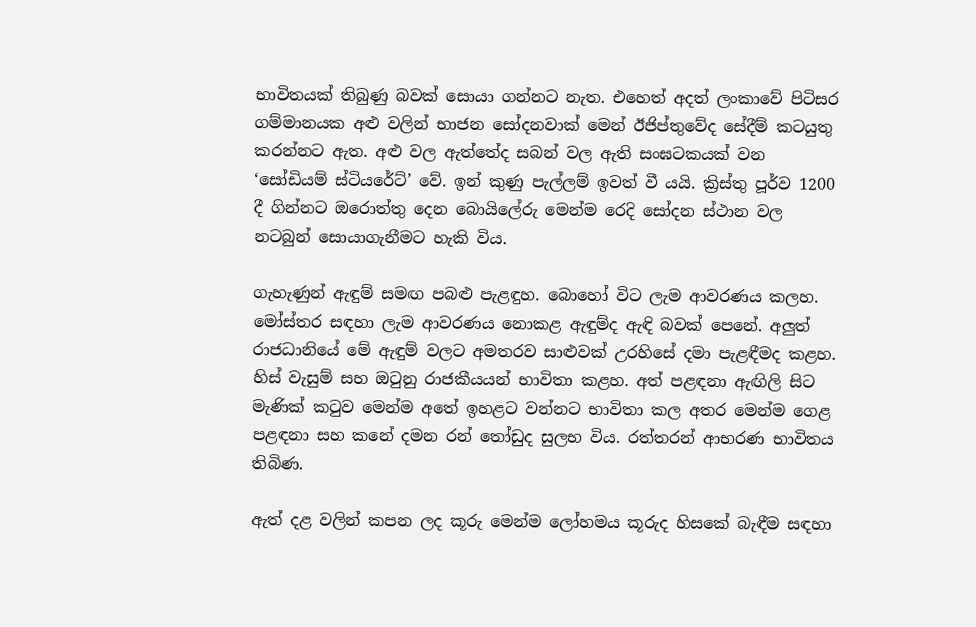භාවිතයක් තිබුණු බවක් සොයා ගන්නට නැත. එහෙත් අදත් ලංකාවේ පිටිසර ගම්මානයක අළු වලින් භාජන සෝදනවාක් මෙන් ඊජිප්තුවේද සේදීම් කටයුතු කරන්නට ඇත. අළු වල ඇත්තේද සබන් වල ඇති සංඝටකයක් වන ‘සෝඩියම් ස්ටියරේට්’ වේ. ඉන් කුණු පැල්ලම් ඉවත් වී යයි. ක්‍රිස්තු පූර්ව 1200 දී ගින්නට ඔරොත්තු දෙන බොයිලේරු මෙන්ම රෙදි සෝදන ස්ථාන වල නටබුන් සොයාගැනීමට හැකි විය.

ගැහැණුන් ඇඳුම් සමඟ පබළු පැළඳුහ. බොහෝ විට ලැම ආවරණය කලහ. මෝස්‌තර සඳහා ලැම ආවරණය නොකළ ඇඳුම්ද ඇඳි බවක් පෙනේ. අලුත් රාජධානියේ මේ ඇඳුම් වලට අමතරව සාළුවක් උරහිසේ දමා පැළඳීමද කළහ. හිස් වැසුම් සහ ඔටුනු රාජකීයයන් භාවිතා කළහ. අත් පළඳනා ඇඟිලි සිට මැණික් කටුව මෙන්ම අතේ ඉහළට වන්නට භාවිතා කල අතර මෙන්ම ගෙළ පළඳනා සහ කනේ දමන රන් තෝඩුද සුලභ විය. රත්තරන් ආභරණ භාවිතය තිබිණ.

ඇත් දළ වලින් කපන ලද කූරු මෙන්ම ලෝහමය කූරුද හිසකේ බැඳීම සඳහා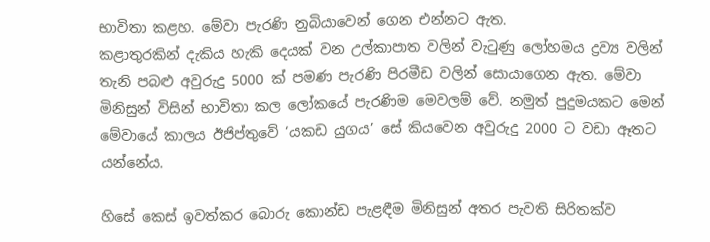භාවිතා කළහ. මේවා පැරණි නුබියාවෙන් ගෙන එන්නට ඇත.
කළාතුරකින් දැකිය හැකි දෙයක් වන උල්කාපාත වලින් වැටුණු ලෝහමය ද්‍රව්‍ය වලින් තැනි පබළු අවුරුදු 5000 ක් පමණ පැරණි පිරමීඩ වලින් සොයාගෙන ඇත. මේවා මිනිසුන් විසින් භාවිතා කල ලෝකයේ පැරණිම මෙවලම් වේ. නමුත් පුදුමයකට මෙන් මේවායේ කාලය ඊජිප්තුවේ ‘යකඩ යුගය’ සේ කියවෙන අවුරුදු 2000 ට වඩා ඈතට යන්නේය.

හිසේ කෙස් ඉවත්කර බොරු කොන්ඩ පැළඳීම මිනිසුන් අතර පැවති සිරිතක්ව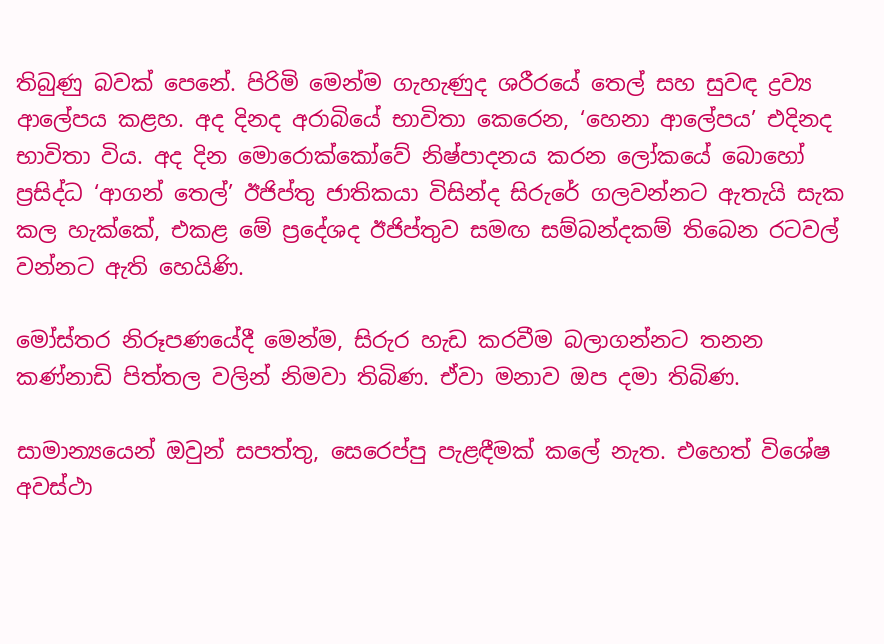තිබුණු බවක් පෙනේ. පිරිමි මෙන්ම ගැහැණුද ශරීරයේ තෙල් සහ සුවඳ ද්‍රව්‍ය ආලේපය කළහ. අද දිනද අරාබියේ භාවිතා කෙරෙන, ‘හෙනා ආලේපය’ එදිනද භාවිතා විය. අද දින මොරොක්කෝවේ නිෂ්පාදනය කරන ලෝකයේ බොහෝ ප්‍රසිද්ධ ‘ආගන් තෙල්’ ඊජිප්තු ජාතිකයා විසින්ද සිරුරේ ගලවන්නට ඇතැයි සැක කල හැක්කේ, එකළ මේ ප්‍රදේශද ඊජිප්තුව සමඟ සම්බන්දකම් තිබෙන රටවල් වන්නට ඇති හෙයිණි.

මෝස්‌තර නිරූපණයේදී මෙන්ම, සිරුර හැඩ කරවීම බලාගන්නට තනන කණ්නාඩි පිත්තල වලින් නිමවා තිබිණ. ඒවා මනාව ඔප දමා තිබිණ.

සාමාන්‍යයෙන් ඔවුන් සපත්තු, සෙරෙප්පු පැළඳීමක් කලේ නැත. එහෙත් විශේෂ අවස්ථා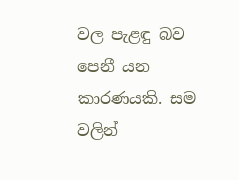වල පැළඳු බව පෙනී යන කාරණයකි. සම වලින්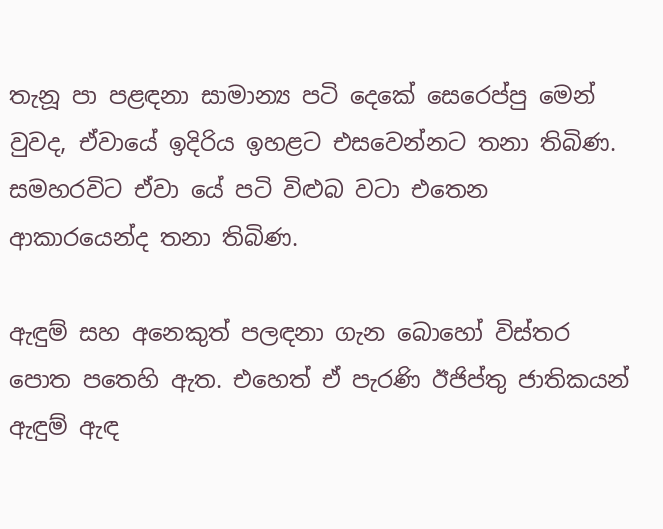තැනූ පා පළඳනා සාමාන්‍ය පටි දෙකේ සෙරෙප්පු මෙන් වුවද, ඒවායේ ඉදිරිය ඉහළට එසවෙන්නට තනා තිබිණ. සමහරවිට ඒවා යේ පටි විළුබ වටා එතෙන ආකාරයෙන්ද තනා තිබිණ.

ඇඳුම් සහ අනෙකුත් පලඳනා ගැන බොහෝ විස්තර පොත පතෙහි ඇත. එහෙත් ඒ පැරණි ඊජිප්තු ජාතිකයන් ඇඳුම් ඇඳ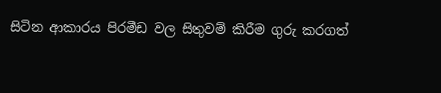සිටින ආකාරය පිරමීඩ වල සිතුවම් කිරීම ගුරු කරගත්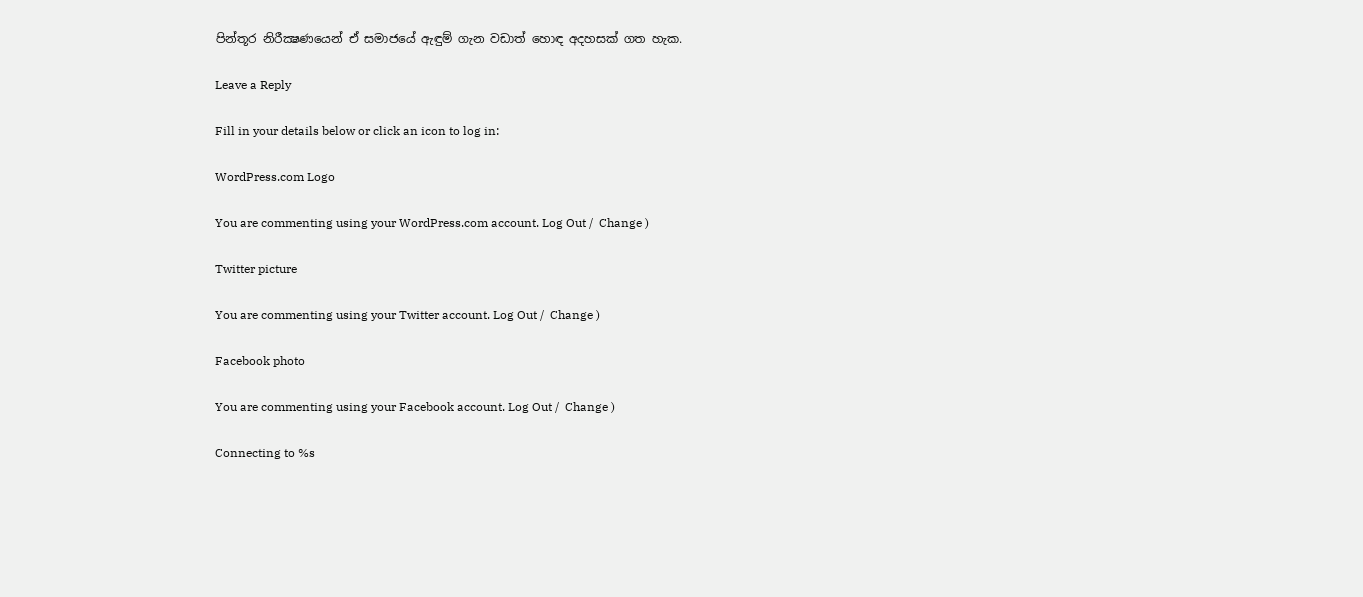පින්තූර නිරීක්‍ෂණයෙන් ඒ සමාජයේ ඇඳුම් ගැන වඩාත් හොඳ අදහසක් ගත හැක.

Leave a Reply

Fill in your details below or click an icon to log in:

WordPress.com Logo

You are commenting using your WordPress.com account. Log Out /  Change )

Twitter picture

You are commenting using your Twitter account. Log Out /  Change )

Facebook photo

You are commenting using your Facebook account. Log Out /  Change )

Connecting to %s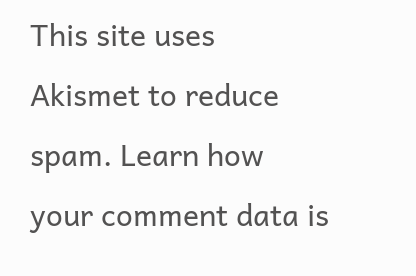This site uses Akismet to reduce spam. Learn how your comment data is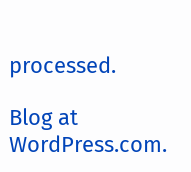processed.

Blog at WordPress.com.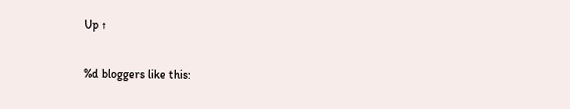Up ↑

%d bloggers like this: